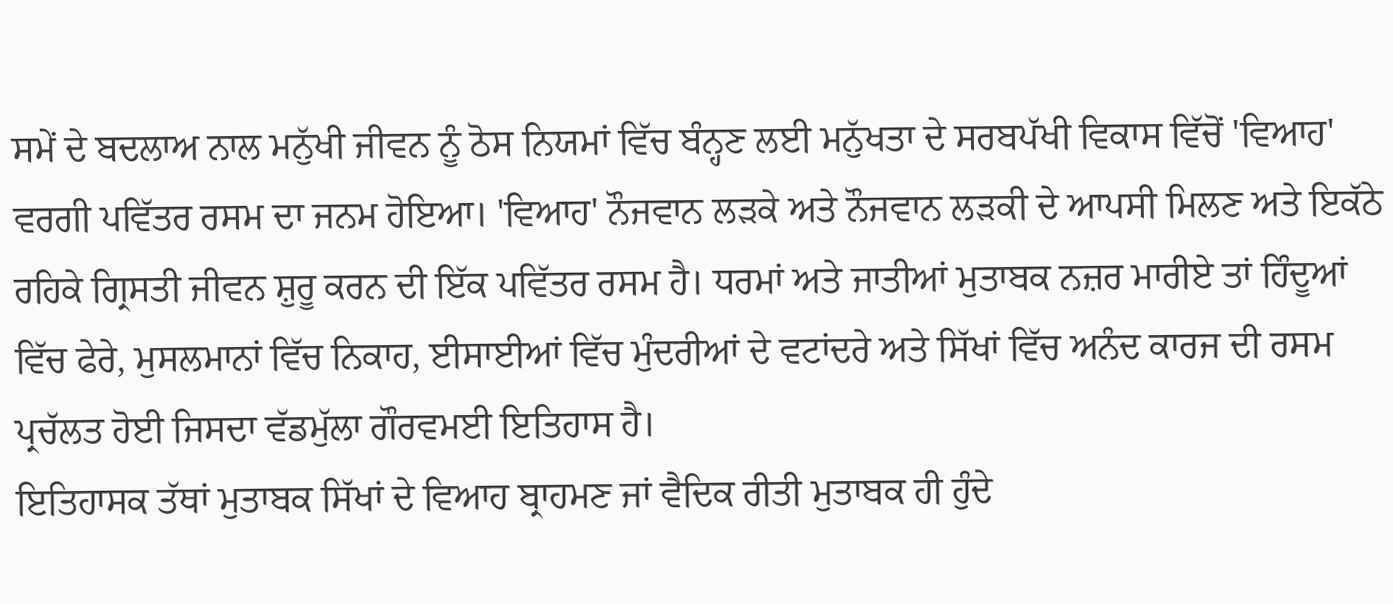ਸਮੇਂ ਦੇ ਬਦਲਾਅ ਨਾਲ ਮਨੁੱਖੀ ਜੀਵਨ ਨੂੰ ਠੋਸ ਨਿਯਮਾਂ ਵਿੱਚ ਬੰਨ੍ਹਣ ਲਈ ਮਨੁੱਖਤਾ ਦੇ ਸਰਬਪੱਖੀ ਵਿਕਾਸ ਵਿੱਚੋਂ 'ਵਿਆਹ' ਵਰਗੀ ਪਵਿੱਤਰ ਰਸਮ ਦਾ ਜਨਮ ਹੋਇਆ। 'ਵਿਆਹ' ਨੌਜਵਾਨ ਲੜਕੇ ਅਤੇ ਨੌਜਵਾਨ ਲੜਕੀ ਦੇ ਆਪਸੀ ਮਿਲਣ ਅਤੇ ਇਕੱਠੇ ਰਹਿਕੇ ਗ੍ਰਿਸਤੀ ਜੀਵਨ ਸ਼ੁਰੂ ਕਰਨ ਦੀ ਇੱਕ ਪਵਿੱਤਰ ਰਸਮ ਹੈ। ਧਰਮਾਂ ਅਤੇ ਜਾਤੀਆਂ ਮੁਤਾਬਕ ਨਜ਼ਰ ਮਾਰੀਏ ਤਾਂ ਹਿੰਦੂਆਂ ਵਿੱਚ ਫੇਰੇ, ਮੁਸਲਮਾਨਾਂ ਵਿੱਚ ਨਿਕਾਹ, ਈਸਾਈਆਂ ਵਿੱਚ ਮੁੰਦਰੀਆਂ ਦੇ ਵਟਾਂਦਰੇ ਅਤੇ ਸਿੱਖਾਂ ਵਿੱਚ ਅਨੰਦ ਕਾਰਜ ਦੀ ਰਸਮ ਪ੍ਰਚੱਲਤ ਹੋਈ ਜਿਸਦਾ ਵੱਡਮੁੱਲਾ ਗੌਰਵਮਈ ਇਤਿਹਾਸ ਹੈ।
ਇਤਿਹਾਸਕ ਤੱਥਾਂ ਮੁਤਾਬਕ ਸਿੱਖਾਂ ਦੇ ਵਿਆਹ ਬ੍ਰਾਹਮਣ ਜਾਂ ਵੈਦਿਕ ਰੀਤੀ ਮੁਤਾਬਕ ਹੀ ਹੁੰਦੇ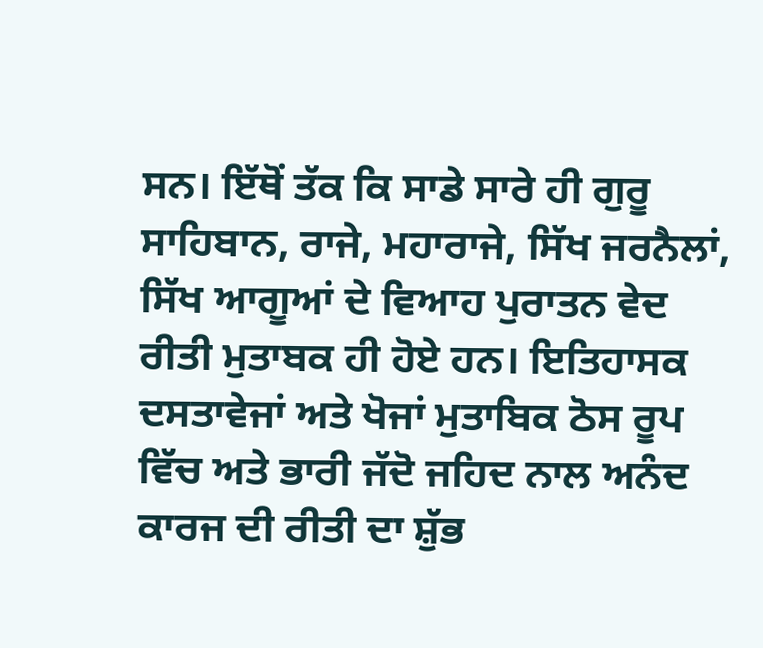ਸਨ। ਇੱਥੋਂ ਤੱਕ ਕਿ ਸਾਡੇ ਸਾਰੇ ਹੀ ਗੁਰੂ ਸਾਹਿਬਾਨ, ਰਾਜੇ, ਮਹਾਰਾਜੇ, ਸਿੱਖ ਜਰਨੈਲਾਂ, ਸਿੱਖ ਆਗੂਆਂ ਦੇ ਵਿਆਹ ਪੁਰਾਤਨ ਵੇਦ ਰੀਤੀ ਮੁਤਾਬਕ ਹੀ ਹੋਏ ਹਨ। ਇਤਿਹਾਸਕ ਦਸਤਾਵੇਜਾਂ ਅਤੇ ਖੋਜਾਂ ਮੁਤਾਬਿਕ ਠੋਸ ਰੂਪ ਵਿੱਚ ਅਤੇ ਭਾਰੀ ਜੱਦੋ ਜਹਿਦ ਨਾਲ ਅਨੰਦ ਕਾਰਜ ਦੀ ਰੀਤੀ ਦਾ ਸ਼ੁੱਭ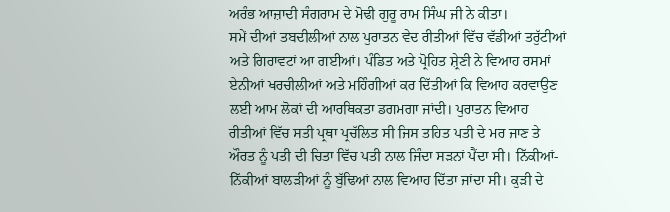ਅਰੰਭ ਆਜ਼ਾਦੀ ਸੰਗਰਾਮ ਦੇ ਮੋਢੀ ਗੁਰੂ ਰਾਮ ਸਿੰਘ ਜੀ ਨੇ ਕੀਤਾ।
ਸਮੇਂ ਦੀਆਂ ਤਬਦੀਲੀਆਂ ਨਾਲ ਪੁਰਾਤਨ ਵੇਦ ਰੀਤੀਆਂ ਵਿੱਚ ਵੱਡੀਆਂ ਤਰੁੱਟੀਆਂ ਅਤੇ ਗਿਰਾਵਟਾਂ ਆ ਗਈਆਂ। ਪੰਡਿਤ ਅਤੇ ਪ੍ਰੋਹਿਤ ਸ਼੍ਰੇਣੀ ਨੇ ਵਿਆਹ ਰਸਮਾਂ ਏਨੀਆਂ ਖਰਚੀਲੀਆਂ ਅਤੇ ਮਹਿੰਗੀਆਂ ਕਰ ਦਿੱਤੀਆਂ ਕਿ ਵਿਆਹ ਕਰਵਾਉਣ ਲਈ ਆਮ ਲੋਕਾਂ ਦੀ ਆਰਥਿਕਤਾ ਡਗਮਗਾ ਜਾਂਦੀ। ਪੁਰਾਤਨ ਵਿਆਹ ਰੀਤੀਆਂ ਵਿੱਚ ਸਤੀ ਪ੍ਰਥਾ ਪ੍ਰਚੱਲਿਤ ਸੀ ਜਿਸ ਤਹਿਤ ਪਤੀ ਦੇ ਮਰ ਜਾਣ ਤੇ ਔਰਤ ਨੂੰ ਪਤੀ ਦੀ ਚਿਤਾ ਵਿੱਚ ਪਤੀ ਨਾਲ ਜਿੰਦਾ ਸੜਨਾਂ ਪੈਂਦਾ ਸੀ। ਨਿੱਕੀਆਂ-ਨਿੱਕੀਆਂ ਬਾਲੜੀਆਂ ਨੂੰ ਬੁੱਢਿਆਂ ਨਾਲ ਵਿਆਹ ਦਿੱਤਾ ਜਾਂਦਾ ਸੀ। ਕੁੜੀ ਦੇ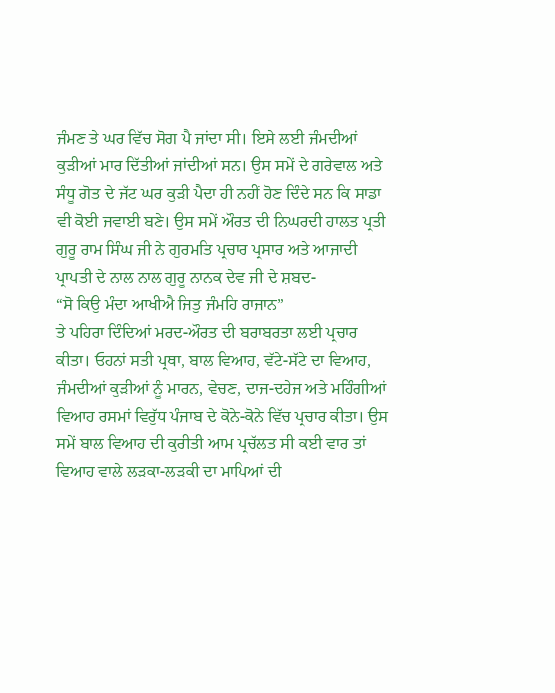ਜੰਮਣ ਤੇ ਘਰ ਵਿੱਚ ਸੋਗ ਪੈ ਜਾਂਦਾ ਸੀ। ਇਸੇ ਲਈ ਜੰਮਦੀਆਂ ਕੁੜੀਆਂ ਮਾਰ ਦਿੱਤੀਆਂ ਜਾਂਦੀਆਂ ਸਨ। ਉਸ ਸਮੇਂ ਦੇ ਗਰੇਵਾਲ ਅਤੇ ਸੰਧੂ ਗੋਤ ਦੇ ਜੱਟ ਘਰ ਕੁੜੀ ਪੈਦਾ ਹੀ ਨਹੀਂ ਹੋਣ ਦਿੰਦੇ ਸਨ ਕਿ ਸਾਡਾ ਵੀ ਕੋਈ ਜਵਾਈ ਬਣੇ। ਉਸ ਸਮੇਂ ਔਰਤ ਦੀ ਨਿਘਰਦੀ ਹਾਲਤ ਪ੍ਰਤੀ ਗੁਰੂ ਰਾਮ ਸਿੰਘ ਜੀ ਨੇ ਗੁਰਮਤਿ ਪ੍ਰਚਾਰ ਪ੍ਰਸਾਰ ਅਤੇ ਆਜਾਦੀ ਪ੍ਰਾਪਤੀ ਦੇ ਨਾਲ ਨਾਲ ਗੁਰੂ ਨਾਨਕ ਦੇਵ ਜੀ ਦੇ ਸ਼ਬਦ-
“ਸੋ ਕਿਉ ਮੰਦਾ ਆਖੀਐ ਜਿਤੁ ਜੰਮਹਿ ਰਾਜਾਨ”
ਤੇ ਪਹਿਰਾ ਦਿੰਦਿਆਂ ਮਰਦ-ਔਰਤ ਦੀ ਬਰਾਬਰਤਾ ਲਈ ਪ੍ਰਚਾਰ ਕੀਤਾ। ਓਹਨਾਂ ਸਤੀ ਪ੍ਰਥਾ, ਬਾਲ ਵਿਆਹ, ਵੱਟੇ-ਸੱਟੇ ਦਾ ਵਿਆਹ, ਜੰਮਦੀਆਂ ਕੁੜੀਆਂ ਨੂੰ ਮਾਰਨ, ਵੇਚਣ, ਦਾਜ-ਦਹੇਜ ਅਤੇ ਮਹਿੰਗੀਆਂ ਵਿਆਹ ਰਸਮਾਂ ਵਿਰੁੱਧ ਪੰਜਾਬ ਦੇ ਕੋਨੇ-ਕੋਨੇ ਵਿੱਚ ਪ੍ਰਚਾਰ ਕੀਤਾ। ਉਸ ਸਮੇਂ ਬਾਲ ਵਿਆਹ ਦੀ ਕੁਰੀਤੀ ਆਮ ਪ੍ਰਚੱਲਤ ਸੀ ਕਈ ਵਾਰ ਤਾਂ ਵਿਆਹ ਵਾਲੇ ਲੜਕਾ-ਲੜਕੀ ਦਾ ਮਾਪਿਆਂ ਦੀ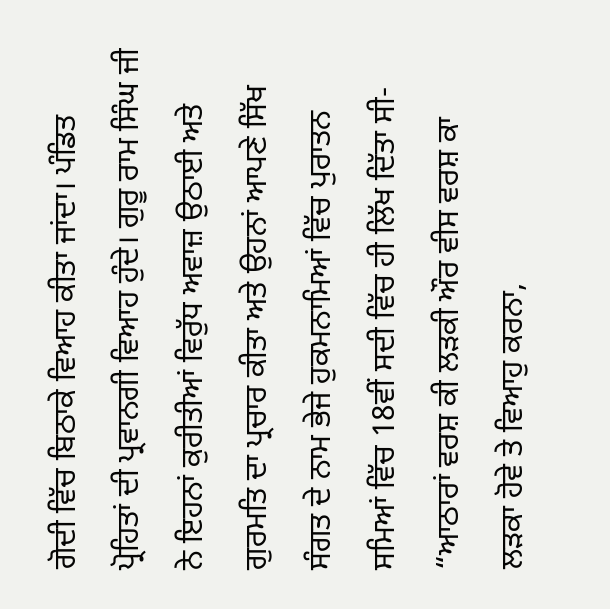ਗੋਦੀ ਵਿੱਚ ਬਿਠਾਕੇ ਵਿਆਹ ਕੀਤਾ ਜਾਂਦਾ। ਪੰਡਿਤ ਪ੍ਰੋਹਿਤਾਂ ਦੀ ਪ੍ਰਵਾਨਗੀ ਵਿਆਹ ਹੁੰਦੇ। ਗੁਰੂ ਰਾਮ ਸਿੰਘ ਜੀ ਨੇ ਇਹਨਾਂ ਕੁਰੀਤੀਆਂ ਵਿਰੁੱਧ ਅਵਾਜ਼ ਉਠਾਈ ਅਤੇ ਗੁਰਮਤਿ ਦਾ ਪ੍ਰਚਾਰ ਕੀਤਾ ਅਤੇ ਉਹਨਾਂ ਆਪਣੇ ਸਿੱਖ ਸੰਗਤ ਦੇ ਨਾਮ ਭੇਜੇ ਹੁਕਮਨਾਮਿਆਂ ਵਿੱਚ ਪੁਰਾਤਨ ਸਮਿਆਂ ਵਿੱਚ 18ਵੀਂ ਸਦੀ ਵਿੱਚ ਹੀ ਲਿੱਖ ਦਿੱਤਾ ਸੀ-
“ਆਠਾਰਾਂ ਵਰਸ਼ ਕੀ ਲੜਕੀ ਔਰ ਵੀਸ ਵਰਸ਼ ਕਾ ਲੜਕਾ ਹੋਵੇ ਤੇ ਵਿਆਹੁ ਕਰਨਾ,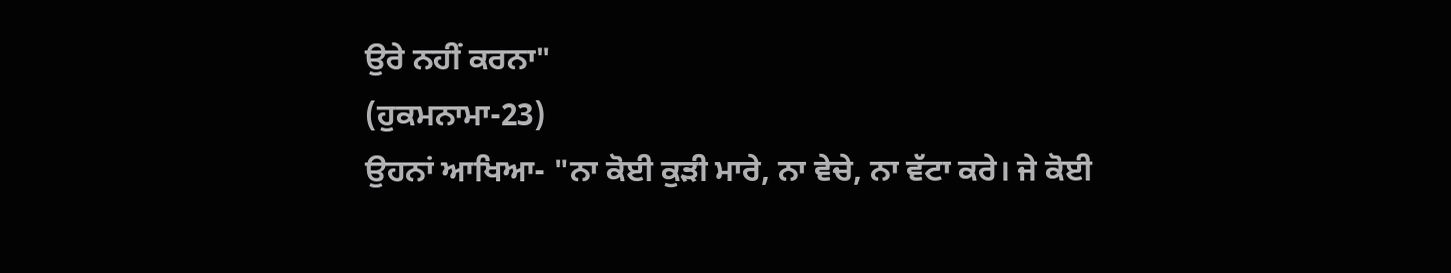ਉਰੇ ਨਹੀਂ ਕਰਨਾ"
(ਹੁਕਮਨਾਮਾ-23)
ਉਹਨਾਂ ਆਖਿਆ- "ਨਾ ਕੋਈ ਕੁੜੀ ਮਾਰੇ, ਨਾ ਵੇਚੇ, ਨਾ ਵੱਟਾ ਕਰੇ। ਜੇ ਕੋਈ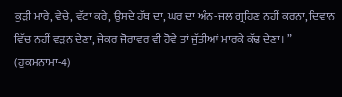ਕੁੜੀ ਮਾਰੇ, ਵੇਚੇ, ਵੱਟਾ ਕਰੇ, ਉਸਦੇ ਹੱਥ ਦਾ, ਘਰ ਦਾ ਅੰਨ-ਜਲ ਗ੍ਰਹਿਣ ਨਹੀਂ ਕਰਨਾ, ਦਿਵਾਨ ਵਿੱਚ ਨਹੀਂ ਵੜਨ ਦੇਣਾ, ਜੇਕਰ ਜੋਰਾਵਰ ਵੀ ਹੋਵੇ ਤਾਂ ਜੁੱਤੀਆਂ ਮਾਰਕੇ ਕੱਢ ਦੇਣਾ। ”
(ਹੁਕਮਨਾਮਾ-4)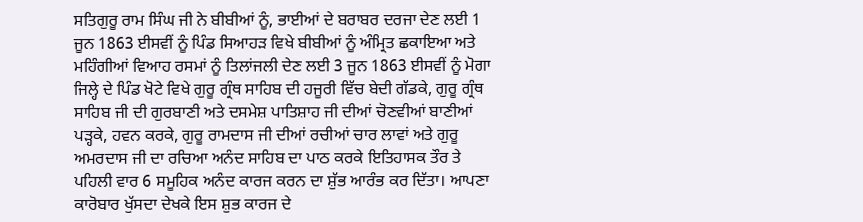ਸਤਿਗੁਰੂ ਰਾਮ ਸਿੰਘ ਜੀ ਨੇ ਬੀਬੀਆਂ ਨੂੰ, ਭਾਈਆਂ ਦੇ ਬਰਾਬਰ ਦਰਜਾ ਦੇਣ ਲਈ 1 ਜੂਨ 1863 ਈਸਵੀਂ ਨੂੰ ਪਿੰਡ ਸਿਆਹੜ ਵਿਖੇ ਬੀਬੀਆਂ ਨੂੰ ਅੰਮ੍ਰਿਤ ਛਕਾਇਆ ਅਤੇ ਮਹਿੰਗੀਆਂ ਵਿਆਹ ਰਸਮਾਂ ਨੂੰ ਤਿਲਾਂਜਲੀ ਦੇਣ ਲਈ 3 ਜੂਨ 1863 ਈਸਵੀਂ ਨੂੰ ਮੋਗਾ ਜਿਲ੍ਹੇ ਦੇ ਪਿੰਡ ਖੋਟੇ ਵਿਖੇ ਗੁਰੂ ਗ੍ਰੰਥ ਸਾਹਿਬ ਦੀ ਹਜੂਰੀ ਵਿੱਚ ਬੇਦੀ ਗੱਡਕੇ, ਗੁਰੂ ਗ੍ਰੰਥ ਸਾਹਿਬ ਜੀ ਦੀ ਗੁਰਬਾਣੀ ਅਤੇ ਦਸਮੇਸ਼ ਪਾਤਿਸ਼ਾਹ ਜੀ ਦੀਆਂ ਚੋਣਵੀਆਂ ਬਾਣੀਆਂ ਪੜ੍ਹਕੇ, ਹਵਨ ਕਰਕੇ, ਗੁਰੂ ਰਾਮਦਾਸ ਜੀ ਦੀਆਂ ਰਚੀਆਂ ਚਾਰ ਲਾਵਾਂ ਅਤੇ ਗੁਰੂ ਅਮਰਦਾਸ ਜੀ ਦਾ ਰਚਿਆ ਅਨੰਦ ਸਾਹਿਬ ਦਾ ਪਾਠ ਕਰਕੇ ਇਤਿਹਾਸਕ ਤੌਰ ਤੇ ਪਹਿਲੀ ਵਾਰ 6 ਸਮੂਹਿਕ ਅਨੰਦ ਕਾਰਜ ਕਰਨ ਦਾ ਸ਼ੁੱਭ ਆਰੰਭ ਕਰ ਦਿੱਤਾ। ਆਪਣਾ ਕਾਰੋਬਾਰ ਖੁੱਸਦਾ ਦੇਖਕੇ ਇਸ ਸ਼ੁਭ ਕਾਰਜ ਦੇ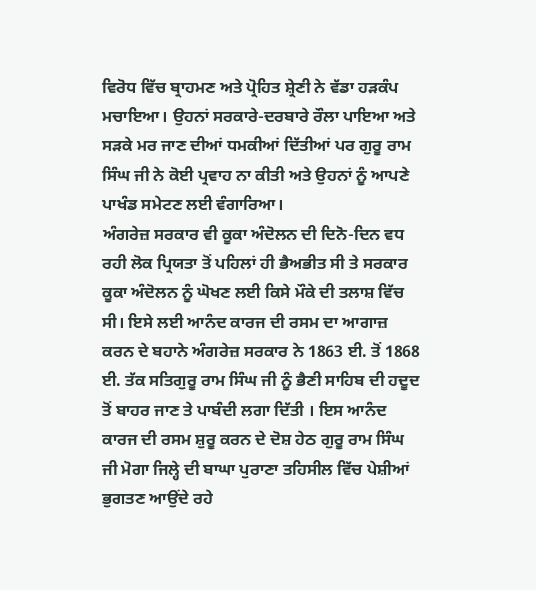ਵਿਰੋਧ ਵਿੱਚ ਬ੍ਰਾਹਮਣ ਅਤੇ ਪ੍ਰੋਹਿਤ ਸ਼੍ਰੇਣੀ ਨੇ ਵੱਡਾ ਹੜਕੰਪ ਮਚਾਇਆ। ਉਹਨਾਂ ਸਰਕਾਰੇ-ਦਰਬਾਰੇ ਰੌਲਾ ਪਾਇਆ ਅਤੇ ਸੜਕੇ ਮਰ ਜਾਣ ਦੀਆਂ ਧਮਕੀਆਂ ਦਿੱਤੀਆਂ ਪਰ ਗੁਰੂ ਰਾਮ ਸਿੰਘ ਜੀ ਨੇ ਕੋਈ ਪ੍ਰਵਾਹ ਨਾ ਕੀਤੀ ਅਤੇ ਉਹਨਾਂ ਨੂੰ ਆਪਣੇ ਪਾਖੰਡ ਸਮੇਟਣ ਲਈ ਵੰਗਾਰਿਆ।
ਅੰਗਰੇਜ਼ ਸਰਕਾਰ ਵੀ ਕੂਕਾ ਅੰਦੋਲਨ ਦੀ ਦਿਨੋ-ਦਿਨ ਵਧ ਰਹੀ ਲੋਕ ਪ੍ਰਿਯਤਾ ਤੋਂ ਪਹਿਲਾਂ ਹੀ ਭੈਅਭੀਤ ਸੀ ਤੇ ਸਰਕਾਰ ਕੂਕਾ ਅੰਦੋਲਨ ਨੂੰ ਘੋਖਣ ਲਈ ਕਿਸੇ ਮੌਕੇ ਦੀ ਤਲਾਸ਼ ਵਿੱਚ ਸੀ। ਇਸੇ ਲਈ ਆਨੰਦ ਕਾਰਜ ਦੀ ਰਸਮ ਦਾ ਆਗਾਜ਼ ਕਰਨ ਦੇ ਬਹਾਨੇ ਅੰਗਰੇਜ਼ ਸਰਕਾਰ ਨੇ 1863 ਈ. ਤੋਂ 1868 ਈ. ਤੱਕ ਸਤਿਗੁਰੂ ਰਾਮ ਸਿੰਘ ਜੀ ਨੂੰ ਭੈਣੀ ਸਾਹਿਬ ਦੀ ਹਦੂਦ ਤੋਂ ਬਾਹਰ ਜਾਣ ਤੇ ਪਾਬੰਦੀ ਲਗਾ ਦਿੱਤੀ । ਇਸ ਆਨੰਦ ਕਾਰਜ ਦੀ ਰਸਮ ਸ਼ੁਰੂ ਕਰਨ ਦੇ ਦੋਸ਼ ਹੇਠ ਗੁਰੂ ਰਾਮ ਸਿੰਘ ਜੀ ਮੋਗਾ ਜਿਲ੍ਹੇ ਦੀ ਬਾਘਾ ਪੁਰਾਣਾ ਤਹਿਸੀਲ ਵਿੱਚ ਪੇਸ਼ੀਆਂ ਭੁਗਤਣ ਆਉਂਦੇ ਰਹੇ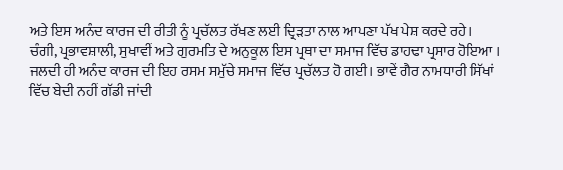ਅਤੇ ਇਸ ਅਨੰਦ ਕਾਰਜ ਦੀ ਰੀਤੀ ਨੂੰ ਪ੍ਰਚੱਲਤ ਰੱਖਣ ਲਈ ਦ੍ਰਿੜਤਾ ਨਾਲ ਆਪਣਾ ਪੱਖ ਪੇਸ਼ ਕਰਦੇ ਰਹੇ।
ਚੰਗੀ, ਪ੍ਰਭਾਵਸ਼ਾਲੀ, ਸੁਖਾਵੀਂ ਅਤੇ ਗੁਰਮਤਿ ਦੇ ਅਨੁਕੂਲ ਇਸ ਪ੍ਰਥਾ ਦਾ ਸਮਾਜ ਵਿੱਚ ਡਾਹਢਾ ਪ੍ਰਸਾਰ ਹੋਇਆ । ਜਲਦੀ ਹੀ ਅਨੰਦ ਕਾਰਜ ਦੀ ਇਹ ਰਸਮ ਸਮੁੱਚੇ ਸਮਾਜ ਵਿੱਚ ਪ੍ਰਚੱਲਤ ਹੋ ਗਈ। ਭਾਵੇਂ ਗੈਰ ਨਾਮਧਾਰੀ ਸਿੱਖਾਂ ਵਿੱਚ ਬੇਦੀ ਨਹੀਂ ਗੱਡੀ ਜਾਂਦੀ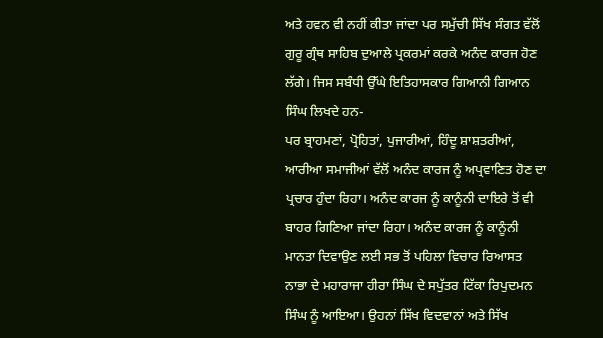ਅਤੇ ਹਵਨ ਵੀ ਨਹੀਂ ਕੀਤਾ ਜਾਂਦਾ ਪਰ ਸਮੁੱਚੀ ਸਿੱਖ ਸੰਗਤ ਵੱਲੋਂ ਗੁਰੂ ਗ੍ਰੰਥ ਸਾਹਿਬ ਦੁਆਲੇ ਪ੍ਰਕਰਮਾਂ ਕਰਕੇ ਅਨੰਦ ਕਾਰਜ ਹੋਣ ਲੱਗੇ। ਜਿਸ ਸਬੰਧੀ ਉੱਘੇ ਇਤਿਹਾਸਕਾਰ ਗਿਆਨੀ ਗਿਆਨ ਸਿੰਘ ਲਿਖਦੇ ਹਨ-
ਪਰ ਬ੍ਰਾਹਮਣਾਂ, ਪ੍ਰੋਹਿਤਾਂ, ਪੁਜਾਰੀਆਂ, ਹਿੰਦੂ ਸ਼ਾਸ਼ਤਰੀਆਂ, ਆਰੀਆ ਸਮਾਜੀਆਂ ਵੱਲੋਂ ਅਨੰਦ ਕਾਰਜ ਨੂੰ ਅਪ੍ਰਵਾਣਿਤ ਹੋਣ ਦਾ ਪ੍ਰਚਾਰ ਹੁੰਦਾ ਰਿਹਾ। ਅਨੰਦ ਕਾਰਜ ਨੂੰ ਕਾਨੂੰਨੀ ਦਾਇਰੇ ਤੋਂ ਵੀ ਬਾਹਰ ਗਿਣਿਆ ਜਾਂਦਾ ਰਿਹਾ। ਅਨੰਦ ਕਾਰਜ ਨੂੰ ਕਾਨੂੰਨੀ ਮਾਨਤਾ ਦਿਵਾਉਣ ਲਈ ਸਭ ਤੋਂ ਪਹਿਲਾ ਵਿਚਾਰ ਰਿਆਸਤ ਨਾਭਾ ਦੇ ਮਹਾਰਾਜਾ ਹੀਰਾ ਸਿੰਘ ਦੇ ਸਪੁੱਤਰ ਟਿੱਕਾ ਰਿਪੁਦਮਨ ਸਿੰਘ ਨੂੰ ਆਇਆ। ਉਹਨਾਂ ਸਿੱਖ ਵਿਦਵਾਨਾਂ ਅਤੇ ਸਿੱਖ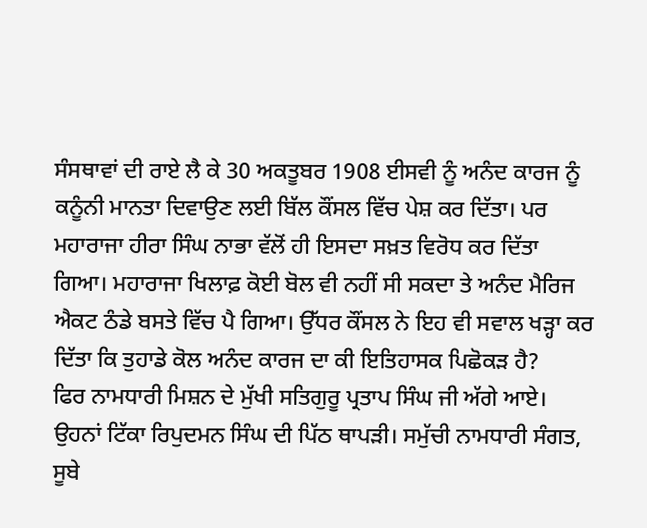ਸੰਸਥਾਵਾਂ ਦੀ ਰਾਏ ਲੈ ਕੇ 30 ਅਕਤੂਬਰ 1908 ਈਸਵੀ ਨੂੰ ਅਨੰਦ ਕਾਰਜ ਨੂੰ ਕਨੂੰਨੀ ਮਾਨਤਾ ਦਿਵਾਉਣ ਲਈ ਬਿੱਲ ਕੌਂਸਲ ਵਿੱਚ ਪੇਸ਼ ਕਰ ਦਿੱਤਾ। ਪਰ ਮਹਾਰਾਜਾ ਹੀਰਾ ਸਿੰਘ ਨਾਭਾ ਵੱਲੋਂ ਹੀ ਇਸਦਾ ਸਖ਼ਤ ਵਿਰੋਧ ਕਰ ਦਿੱਤਾ ਗਿਆ। ਮਹਾਰਾਜਾ ਖਿਲਾਫ਼ ਕੋਈ ਬੋਲ ਵੀ ਨਹੀਂ ਸੀ ਸਕਦਾ ਤੇ ਅਨੰਦ ਮੈਰਿਜ ਐਕਟ ਠੰਡੇ ਬਸਤੇ ਵਿੱਚ ਪੈ ਗਿਆ। ਉੱਧਰ ਕੌਂਸਲ ਨੇ ਇਹ ਵੀ ਸਵਾਲ ਖੜ੍ਹਾ ਕਰ ਦਿੱਤਾ ਕਿ ਤੁਹਾਡੇ ਕੋਲ ਅਨੰਦ ਕਾਰਜ ਦਾ ਕੀ ਇਤਿਹਾਸਕ ਪਿਛੋਕੜ ਹੈ?
ਫਿਰ ਨਾਮਧਾਰੀ ਮਿਸ਼ਨ ਦੇ ਮੁੱਖੀ ਸਤਿਗੁਰੂ ਪ੍ਰਤਾਪ ਸਿੰਘ ਜੀ ਅੱਗੇ ਆਏ। ਉਹਨਾਂ ਟਿੱਕਾ ਰਿਪੁਦਮਨ ਸਿੰਘ ਦੀ ਪਿੱਠ ਥਾਪੜੀ। ਸਮੁੱਚੀ ਨਾਮਧਾਰੀ ਸੰਗਤ, ਸੂਬੇ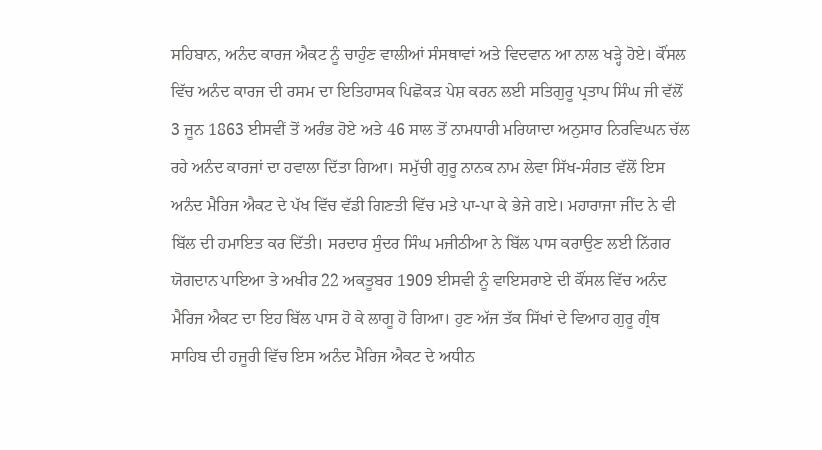ਸਹਿਬਾਨ, ਅਨੰਦ ਕਾਰਜ ਐਕਟ ਨੂੰ ਚਾਹੁੰਣ ਵਾਲੀਆਂ ਸੰਸਥਾਵਾਂ ਅਤੇ ਵਿਦਵਾਨ ਆ ਨਾਲ ਖੜ੍ਹੇ ਹੋਏ। ਕੌਂਸਲ ਵਿੱਚ ਅਨੰਦ ਕਾਰਜ ਦੀ ਰਸਮ ਦਾ ਇਤਿਹਾਸਕ ਪਿਛੋਕੜ ਪੇਸ਼ ਕਰਨ ਲਈ ਸਤਿਗੁਰੂ ਪ੍ਰਤਾਪ ਸਿੰਘ ਜੀ ਵੱਲੋਂ 3 ਜੂਨ 1863 ਈਸਵੀਂ ਤੋਂ ਅਰੰਭ ਹੋਏ ਅਤੇ 46 ਸਾਲ ਤੋਂ ਨਾਮਧਾਰੀ ਮਰਿਯਾਦਾ ਅਨੁਸਾਰ ਨਿਰਵਿਘਨ ਚੱਲ ਰਹੇ ਅਨੰਦ ਕਾਰਜਾਂ ਦਾ ਹਵਾਲਾ ਦਿੱਤਾ ਗਿਆ। ਸਮੁੱਚੀ ਗੁਰੂ ਨਾਨਕ ਨਾਮ ਲੇਵਾ ਸਿੱਖ-ਸੰਗਤ ਵੱਲੋਂ ਇਸ ਅਨੰਦ ਮੈਰਿਜ ਐਕਟ ਦੇ ਪੱਖ ਵਿੱਚ ਵੱਡੀ ਗਿਣਤੀ ਵਿੱਚ ਮਤੇ ਪਾ-ਪਾ ਕੇ ਭੇਜੇ ਗਏ। ਮਹਾਰਾਜਾ ਜੀਂਦ ਨੇ ਵੀ ਬਿੱਲ ਦੀ ਹਮਾਇਤ ਕਰ ਦਿੱਤੀ। ਸਰਦਾਰ ਸੁੰਦਰ ਸਿੰਘ ਮਜੀਠੀਆ ਨੇ ਬਿੱਲ ਪਾਸ ਕਰਾਉਣ ਲਈ ਨਿੱਗਰ ਯੋਗਦਾਨ ਪਾਇਆ ਤੇ ਅਖੀਰ 22 ਅਕਤੂਬਰ 1909 ਈਸਵੀ ਨੂੰ ਵਾਇਸਰਾਏ ਦੀ ਕੌਂਸਲ ਵਿੱਚ ਅਨੰਦ ਮੈਰਿਜ ਐਕਟ ਦਾ ਇਹ ਬਿੱਲ ਪਾਸ ਹੋ ਕੇ ਲਾਗੂ ਹੋ ਗਿਆ। ਹੁਣ ਅੱਜ ਤੱਕ ਸਿੱਖਾਂ ਦੇ ਵਿਆਹ ਗੁਰੂ ਗ੍ਰੰਥ ਸਾਹਿਬ ਦੀ ਹਜੂਰੀ ਵਿੱਚ ਇਸ ਅਨੰਦ ਮੈਰਿਜ ਐਕਟ ਦੇ ਅਧੀਨ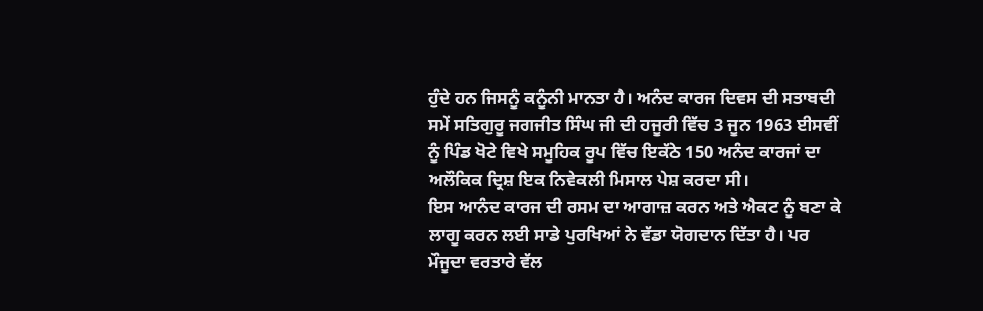ਹੁੰਦੇ ਹਨ ਜਿਸਨੂੰ ਕਨੂੰਨੀ ਮਾਨਤਾ ਹੈ। ਅਨੰਦ ਕਾਰਜ ਦਿਵਸ ਦੀ ਸਤਾਬਦੀ ਸਮੇਂ ਸਤਿਗੁਰੂ ਜਗਜੀਤ ਸਿੰਘ ਜੀ ਦੀ ਹਜੂਰੀ ਵਿੱਚ 3 ਜੂਨ 1963 ਈਸਵੀਂ ਨੂੰ ਪਿੰਡ ਖੋਟੇ ਵਿਖੇ ਸਮੂਹਿਕ ਰੂਪ ਵਿੱਚ ਇਕੱਠੇ 150 ਅਨੰਦ ਕਾਰਜਾਂ ਦਾ ਅਲੌਕਿਕ ਦ੍ਰਿਸ਼ ਇਕ ਨਿਵੇਕਲੀ ਮਿਸਾਲ ਪੇਸ਼ ਕਰਦਾ ਸੀ।
ਇਸ ਆਨੰਦ ਕਾਰਜ ਦੀ ਰਸਮ ਦਾ ਆਗਾਜ਼ ਕਰਨ ਅਤੇ ਐਕਟ ਨੂੰ ਬਣਾ ਕੇ ਲਾਗੂ ਕਰਨ ਲਈ ਸਾਡੇ ਪੁਰਖਿਆਂ ਨੇ ਵੱਡਾ ਯੋਗਦਾਨ ਦਿੱਤਾ ਹੈ। ਪਰ ਮੌਜੂਦਾ ਵਰਤਾਰੇ ਵੱਲ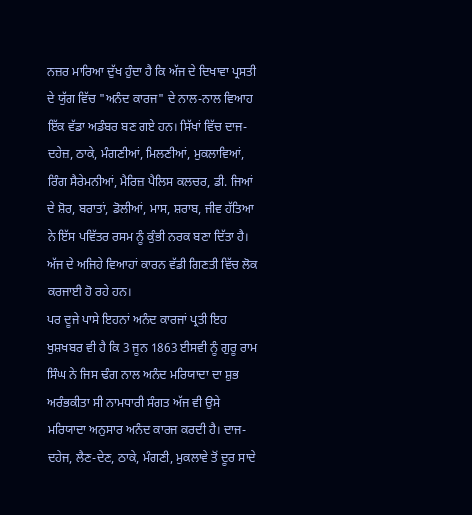ਨਜ਼ਰ ਮਾਰਿਆ ਦੁੱਖ ਹੁੰਦਾ ਹੈ ਕਿ ਅੱਜ ਦੇ ਦਿਖਾਵਾ ਪ੍ਰਸਤੀ ਦੇ ਯੁੱਗ ਵਿੱਚ "ਅਨੰਦ ਕਾਰਜ" ਦੇ ਨਾਲ-ਨਾਲ ਵਿਆਹ ਇੱਕ ਵੱਡਾ ਅਡੰਬਰ ਬਣ ਗਏ ਹਨ। ਸਿੱਖਾਂ ਵਿੱਚ ਦਾਜ-ਦਹੇਜ਼, ਠਾਕੇ, ਮੰਗਣੀਆਂ, ਮਿਲਣੀਆਂ, ਮੁਕਲਾਵਿਆਂ, ਰਿੰਗ ਸੈਰੇਮਨੀਆਂ, ਮੈਰਿਜ਼ ਪੈਲਿਸ ਕਲਚਰ, ਡੀ. ਜਿਆਂ ਦੇ ਸ਼ੋਰ, ਬਰਾਤਾਂ, ਡੋਲੀਆਂ, ਮਾਸ, ਸ਼ਰਾਬ, ਜੀਵ ਹੱਤਿਆ ਨੇ ਇੱਸ ਪਵਿੱਤਰ ਰਸਮ ਨੂੰ ਕੁੰਭੀ ਨਰਕ ਬਣਾ ਦਿੱਤਾ ਹੈ। ਅੱਜ ਦੇ ਅਜਿਹੇ ਵਿਆਹਾਂ ਕਾਰਨ ਵੱਡੀ ਗਿਣਤੀ ਵਿੱਚ ਲੋਕ ਕਰਜਾਈ ਹੋ ਰਹੇ ਹਨ।
ਪਰ ਦੂਜੇ ਪਾਸੇ ਇਹਨਾਂ ਅਨੰਦ ਕਾਰਜਾਂ ਪ੍ਰਤੀ ਇਹ ਖੁਸ਼ਖਬਰ ਵੀ ਹੈ ਕਿ 3 ਜੂਨ 1863 ਈਸਵੀ ਨੂੰ ਗੁਰੂ ਰਾਮ ਸਿੰਘ ਨੇ ਜਿਸ ਢੰਗ ਨਾਲ ਅਨੰਦ ਮਰਿਯਾਦਾ ਦਾ ਸ਼ੁਭ ਅਰੰਭਕੀਤਾ ਸੀ ਨਾਮਧਾਰੀ ਸੰਗਤ ਅੱਜ ਵੀ ਉਸੇ ਮਰਿਯਾਦਾ ਅਨੁਸਾਰ ਅਨੰਦ ਕਾਰਜ ਕਰਦੀ ਹੈ। ਦਾਜ-ਦਹੇਜ, ਲੈਣ-ਦੇਣ, ਠਾਕੇ, ਮੰਗਣੀ, ਮੁਕਲਾਵੇ ਤੋਂ ਦੂਰ ਸਾਦੇ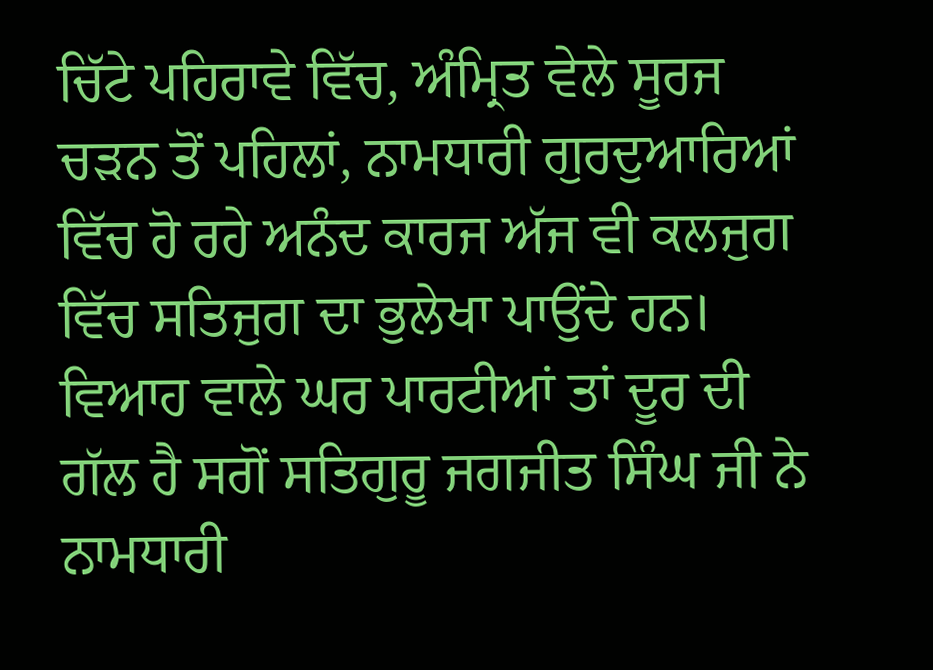ਚਿੱਟੇ ਪਹਿਰਾਵੇ ਵਿੱਚ, ਅੰਮ੍ਰਿਤ ਵੇਲੇ ਸੂਰਜ ਚੜਨ ਤੋਂ ਪਹਿਲਾਂ, ਨਾਮਧਾਰੀ ਗੁਰਦੁਆਰਿਆਂ ਵਿੱਚ ਹੋ ਰਹੇ ਅਨੰਦ ਕਾਰਜ ਅੱਜ ਵੀ ਕਲਜੁਗ ਵਿੱਚ ਸਤਿਜੁਗ ਦਾ ਭੁਲੇਖਾ ਪਾਉਂਦੇ ਹਨ। ਵਿਆਹ ਵਾਲੇ ਘਰ ਪਾਰਟੀਆਂ ਤਾਂ ਦੂਰ ਦੀ ਗੱਲ ਹੈ ਸਗੋਂ ਸਤਿਗੁਰੂ ਜਗਜੀਤ ਸਿੰਘ ਜੀ ਨੇ ਨਾਮਧਾਰੀ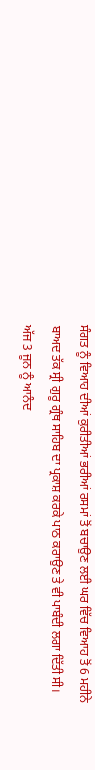ਸੰਗਤ ਨੂੰ ਵਿਆਹ ਦੀਆਂ ਕੁਰੀਤੀਆਂ ਭਰੀਆਂ ਰਸਮਾਂ ਤੋਂ ਬਚਾਉਣ ਲਈ ਘਰ ਵਿੱਚ ਵਿਆਹ ਤੋਂ 6 ਮਹੀਨੇ ਬਾਅਦ ਤੱਕ ਸ੍ਰੀ ਗੁਰੂ ਗ੍ਰੰਥ ਸਾਹਿਬ ਦਾ ਪ੍ਰਕਾਸ਼ ਕਰਕੇ ਪਾਠ ਕਰਾਉਣ ਤੇ ਵੀ ਪਾਬੰਦੀ ਲਗਾ ਦਿੱਤੀ ਸੀ।
ਅੱਜ 3 ਜੂਨ ਨੂੰ ਆਨੰਦ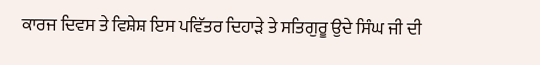ਕਾਰਜ ਦਿਵਸ ਤੇ ਵਿਸ਼ੇਸ਼ ਇਸ ਪਵਿੱਤਰ ਦਿਹਾੜੇ ਤੇ ਸਤਿਗੁਰੂ ਉਦੇ ਸਿੰਘ ਜੀ ਦੀ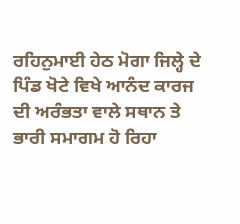ਰਹਿਨੁਮਾਈ ਹੇਠ ਮੋਗਾ ਜਿਲ੍ਹੇ ਦੇ ਪਿੰਡ ਖੋਟੇ ਵਿਖੇ ਆਨੰਦ ਕਾਰਜ ਦੀ ਅਰੰਭਤਾ ਵਾਲੇ ਸਥਾਨ ਤੇ ਭਾਰੀ ਸਮਾਗਮ ਹੋ ਰਿਹਾ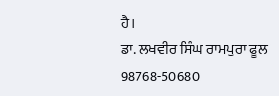ਹੈ।
ਡਾ. ਲਖਵੀਰ ਸਿੰਘ ਰਾਮਪੁਰਾ ਫੂਲ
98768-50680